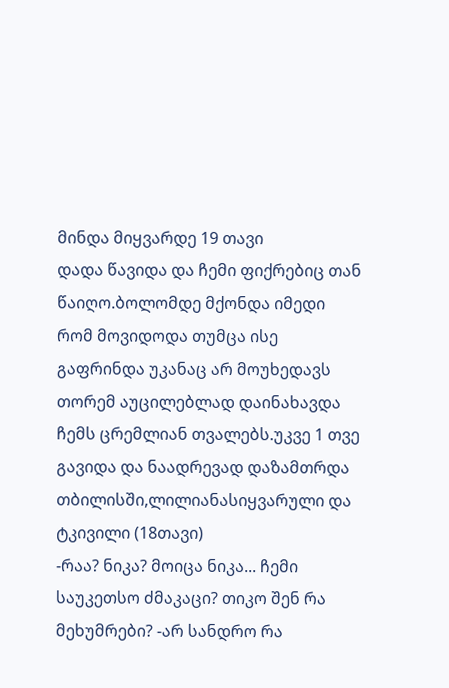მინდა მიყვარდე 19 თავი
დადა წავიდა და ჩემი ფიქრებიც თან წაიღო.ბოლომდე მქონდა იმედი რომ მოვიდოდა თუმცა ისე გაფრინდა უკანაც არ მოუხედავს თორემ აუცილებლად დაინახავდა ჩემს ცრემლიან თვალებს.უკვე 1 თვე გავიდა და ნაადრევად დაზამთრდა თბილისში,ლილიანასიყვარული და ტკივილი (18თავი)
-რაა? ნიკა? მოიცა ნიკა... ჩემი საუკეთსო ძმაკაცი? თიკო შენ რა მეხუმრები? -არ სანდრო რა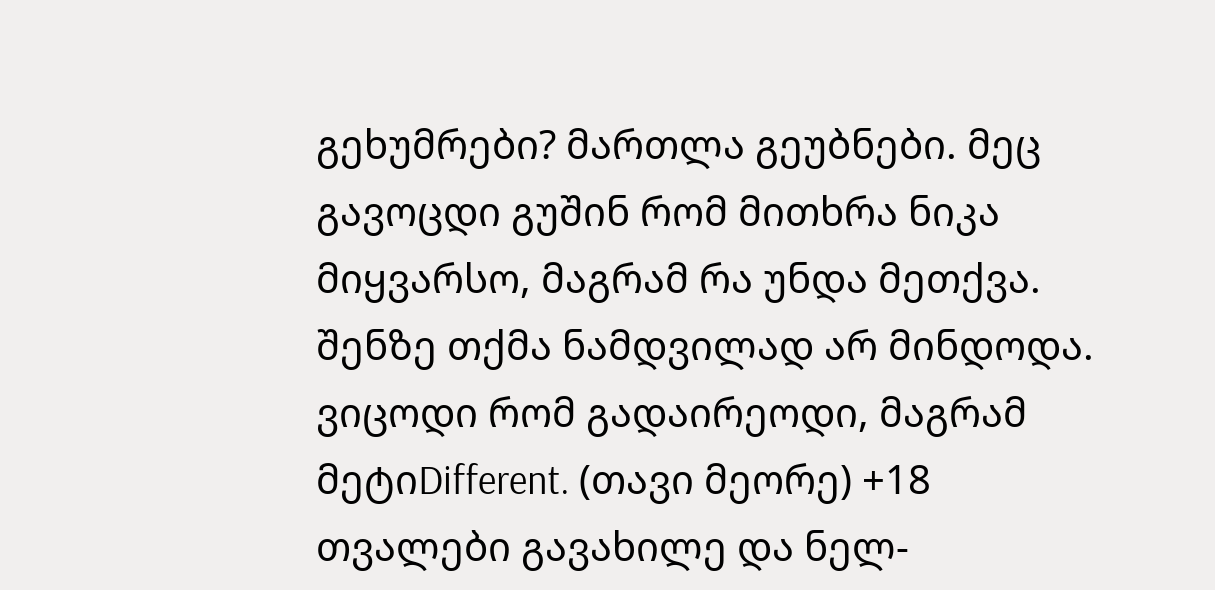გეხუმრები? მართლა გეუბნები. მეც გავოცდი გუშინ რომ მითხრა ნიკა მიყვარსო, მაგრამ რა უნდა მეთქვა. შენზე თქმა ნამდვილად არ მინდოდა. ვიცოდი რომ გადაირეოდი, მაგრამ მეტიDifferent. (თავი მეორე) +18
თვალები გავახილე და ნელ-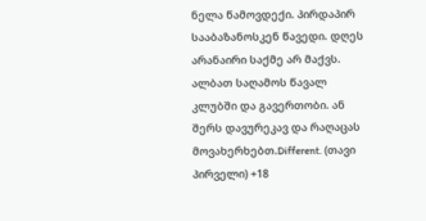ნელა წამოვდექი. პირდაპირ სააბაზანოსკენ წავედი. დღეს არანაირი საქმე არ მაქვს. ალბათ საღამოს წავალ კლუბში და გავერთობი. ან შერს დავურეკავ და რაღაცას მოვახერხებთ.Different. (თავი პირველი) +18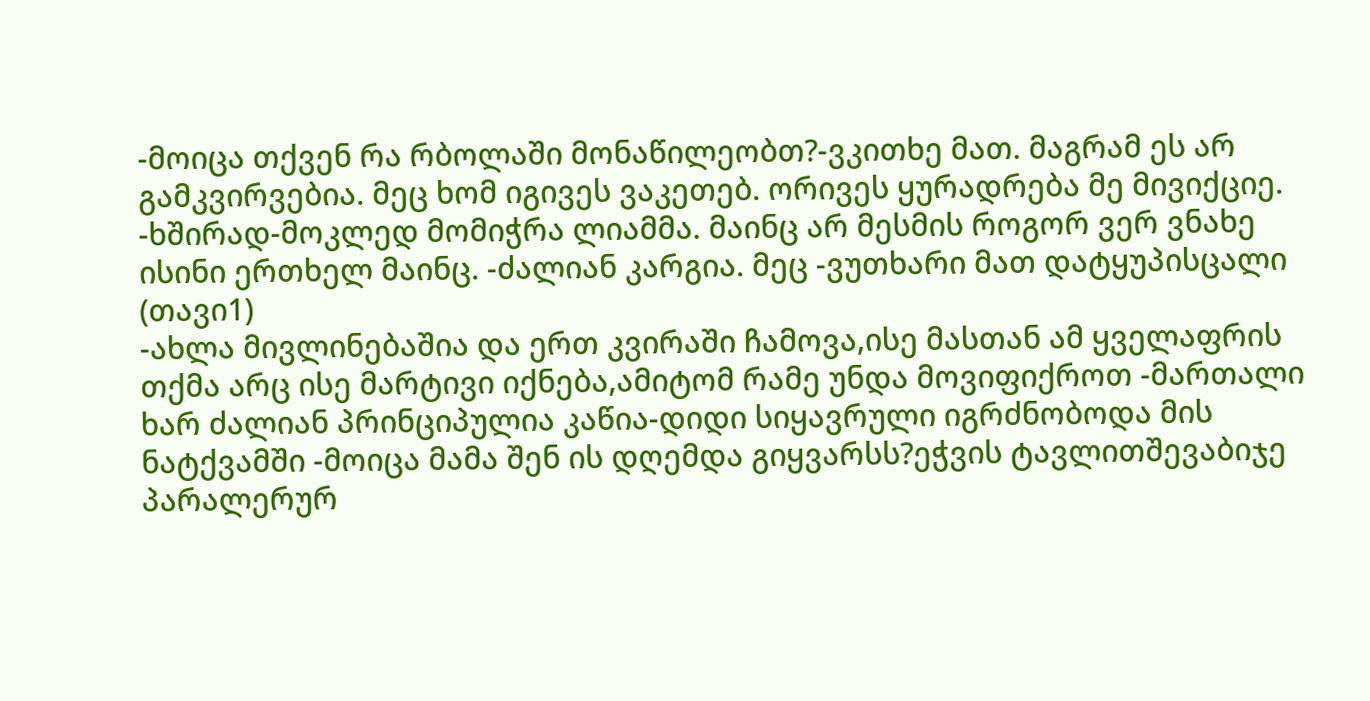-მოიცა თქვენ რა რბოლაში მონაწილეობთ?-ვკითხე მათ. მაგრამ ეს არ გამკვირვებია. მეც ხომ იგივეს ვაკეთებ. ორივეს ყურადრება მე მივიქციე. -ხშირად-მოკლედ მომიჭრა ლიამმა. მაინც არ მესმის როგორ ვერ ვნახე ისინი ერთხელ მაინც. -ძალიან კარგია. მეც -ვუთხარი მათ დატყუპისცალი (თავი1)
-ახლა მივლინებაშია და ერთ კვირაში ჩამოვა,ისე მასთან ამ ყველაფრის თქმა არც ისე მარტივი იქნება,ამიტომ რამე უნდა მოვიფიქროთ -მართალი ხარ ძალიან პრინციპულია კაწია-დიდი სიყავრული იგრძნობოდა მის ნატქვამში -მოიცა მამა შენ ის დღემდა გიყვარსს?ეჭვის ტავლითშევაბიჯე პარალერურ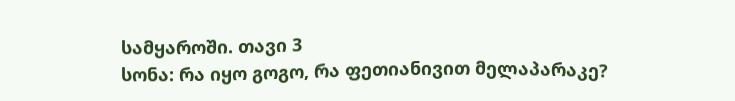სამყაროში. თავი 3
სონა: რა იყო გოგო, რა ფეთიანივით მელაპარაკე?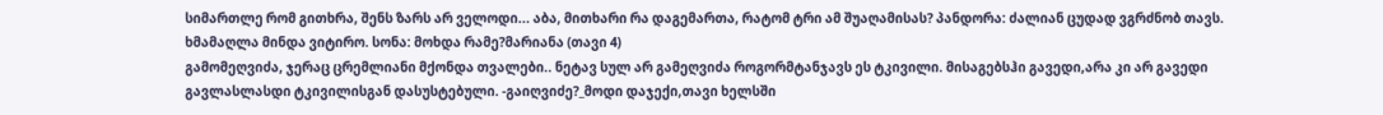სიმართლე რომ გითხრა, შენს ზარს არ ველოდი... აბა, მითხარი რა დაგემართა, რატომ ტრი ამ შუაღამისას? პანდორა: ძალიან ცუდად ვგრძნობ თავს. ხმამაღლა მინდა ვიტირო. სონა: მოხდა რამე?მარიანა (თავი 4)
გამომეღვიძა, ჯერაც ცრემლიანი მქონდა თვალები.. ნეტავ სულ არ გამეღვიძა როგორმტანჯავს ეს ტკივილი. მისაგებსჰი გავედი,არა კი არ გავედი გავლასლასდი ტკივილისგან დასუსტებული. -გაიღვიძე?_მოდი დაჯექი,თავი ხელსში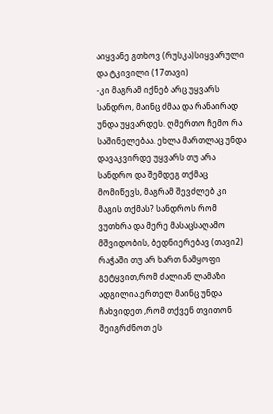აიყვანე გთხოვ (რუსკა)სიყვარული და ტკივილი (17თავი)
-კი მაგრამ იქნებ არც უყვარს სანდრო, მაინც ძმაა და რანაირად უნდა უყვარდეს. ღმერთო ჩემო რა საშინელებაა. ეხლა მართლაც უნდა დავაკვირდე უყვარს თუ არა სანდრო და შემდეგ თქმაც მომიწევს, მაგრამ შევძლებ კი მაგის თქმას? სანდროს რომ ვუთხრა და მერე მასაცსაღამო მშვიდობის, ბედნიერებავ (თავი2)
რაჭაში თუ არ ხართ ნამყოფი გეტყვით,რომ ძალიან ლამაზი ადგილია.ერთელ მაინც უნდა ჩახვიდეთ ,რომ თქვენ თვითონ შეიგრძნოთ ეს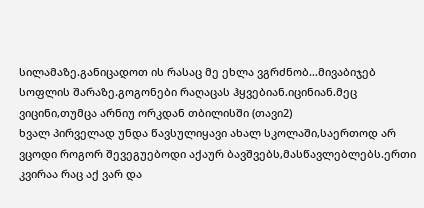სილამაზე.განიცადოთ ის რასაც მე ეხლა ვგრძნობ…მივაბიჯებ სოფლის შარაზე.გოგონები რაღაცას ჰყვებიან.იცინიან.მეც ვიცინი,თუმცა არნიუ ორკდან თბილისში (თავი2)
ხვალ პირველად უნდა წავსულიყავი ახალ სკოლაში,საერთოდ არ ვცოდი როგორ შევეგუებოდი აქაურ ბავშვებს,მასწავლებლებს.ერთი კვირაა რაც აქ ვარ და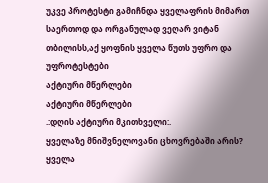უკვე პროტესტი გამიჩნდა ყველაფრის მიმართ საერთოდ და ორგანულად ვეღარ ვიტან თბილისს,აქ ყოფნის ყველა წუთს უფრო და უფროტესტები
აქტიური მწერლები
აქტიური მწერლები
.:დღის აქტიური მკითხველი:.
ყველაზე მნიშვნელოვანი ცხოვრებაში არის?
ყველა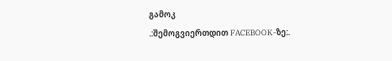გამოკ
.:შემოგვიერთდით FACEBOOK-ზე:.